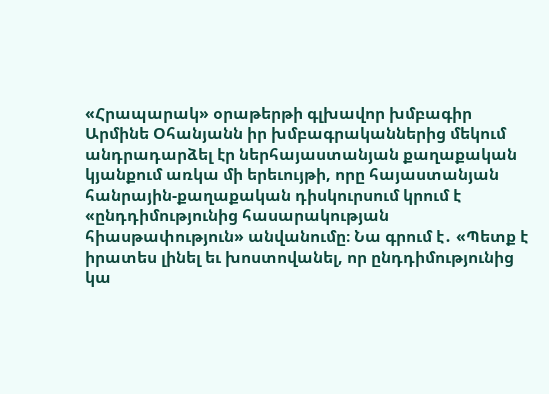«Հրապարակ» օրաթերթի գլխավոր խմբագիր Արմինե Օհանյանն իր խմբագրականներից մեկում անդրադարձել էր ներհայաստանյան քաղաքական կյանքում առկա մի երեւույթի, որը հայաստանյան հանրային-քաղաքական դիսկուրսում կրում է «ընդդիմությունից հասարակության հիասթափություն» անվանումը։ Նա գրում է․ «Պետք է իրատես լինել եւ խոստովանել, որ ընդդիմությունից կա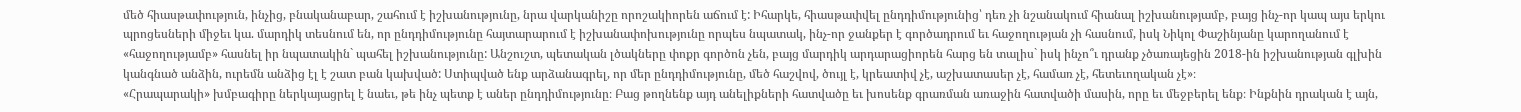մեծ հիասթափություն, ինչից, բնականաբար, շահում է իշխանությունը, նրա վարկանիշը որոշակիորեն աճում է: Իհարկե, հիասթափվել ընդդիմությունից՝ դեռ չի նշանակում հիանալ իշխանությամբ, բայց ինչ-որ կապ այս երկու պրոցեսների միջեւ կա. մարդիկ տեսնում են, որ ընդդիմությունը հայտարարում է իշխանափոխությունը որպես նպատակ, ինչ-որ ջանքեր է գործադրում եւ հաջողության չի հասնում, իսկ Նիկոլ Փաշինյանը կարողանում է «հաջողությամբ» հասնել իր նպատակին` պահել իշխանությունը: Անշուշտ, պետական լծակները փոքր գործոն չեն, բայց մարդիկ արդարացիորեն հարց են տալիս` իսկ ինչո՞ւ դրանք չծառայեցին 2018-ին իշխանության գլխին կանգնած անձին, ուրեմն անձից էլ է շատ բան կախված: Ստիպված ենք արձանագրել, որ մեր ընդդիմությունը, մեծ հաշվով, ծույլ է, կրեատիվ չէ, աշխատասեր չէ, համառ չէ, հետեւողական չէ»։
«Հրապարակի» խմբագիրը ներկայացրել է նաեւ, թե ինչ պետք է աներ ընդդիմությունը։ Բաց թողնենք այդ անելիքների հատվածը եւ խոսենք գրառման առաջին հատվածի մասին, որը եւ մեջբերել ենք։ Ինքնին դրական է այն,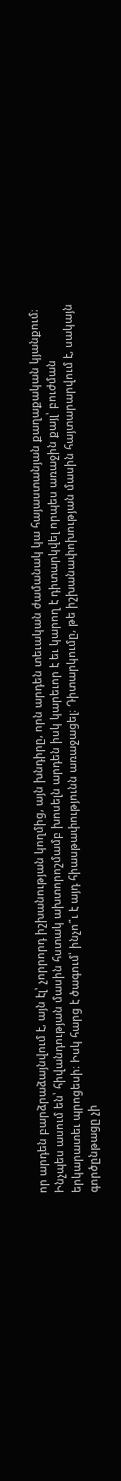որ արդեն բարձրաձայնվում է, այն էլ՝ չորրորդ իշխանության կողմից, այն խնդիրը, որն արդեն տեւական ժամանակ կա հայաստանյան քաղաքական կյանքում։ Ինչպես ասում են՝ հիվանդության մասին հստակ ախտորոշմամբ խոսելն արդեն իսկ կարեւոր է եւ կարող է դիտարկվել որպես առաջին քայլ՝ բուժման երկարատեւ պրոցեսի։ Իսկ հարց է ծագում՝ ինչո՞ւ է այդ հիասթափությունն առաջացել։ Դիտարկումը, թե իշխանափոխության մասին հայտարարվում է, սակայն գործընթացը չի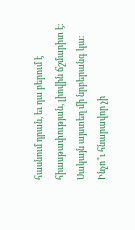հասնում դրան, եւ դա բերում է հիասթափության, լիովին ճշմարիտ է։ Սակայն այստեղ մի նրբերանգ կա։
Ինչո՞ւ հնարավոր չի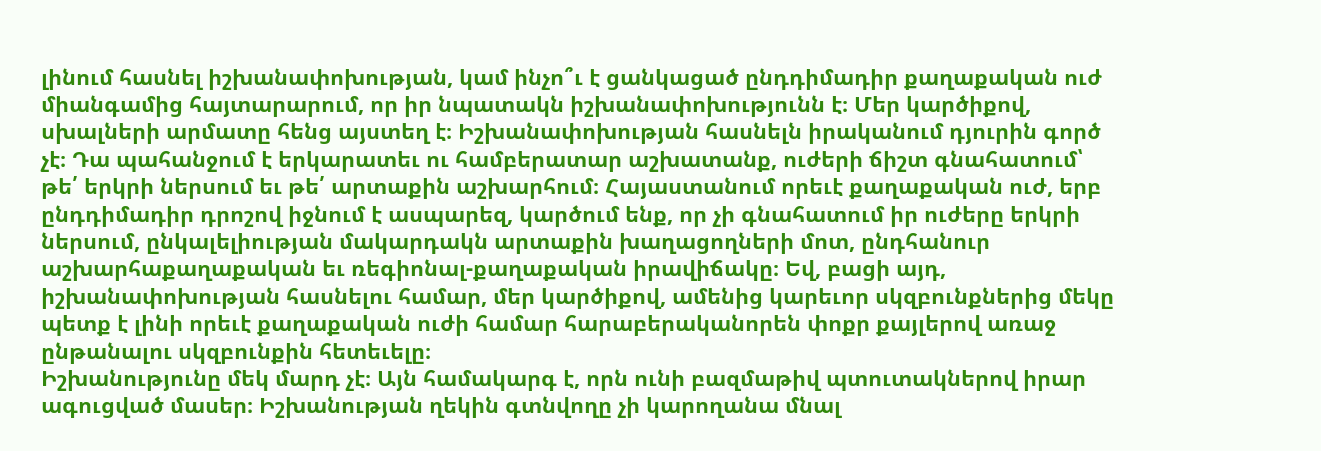լինում հասնել իշխանափոխության, կամ ինչո՞ւ է ցանկացած ընդդիմադիր քաղաքական ուժ միանգամից հայտարարում, որ իր նպատակն իշխանափոխությունն է։ Մեր կարծիքով, սխալների արմատը հենց այստեղ է։ Իշխանափոխության հասնելն իրականում դյուրին գործ չէ։ Դա պահանջում է երկարատեւ ու համբերատար աշխատանք, ուժերի ճիշտ գնահատում՝ թե՛ երկրի ներսում եւ թե՛ արտաքին աշխարհում։ Հայաստանում որեւէ քաղաքական ուժ, երբ ընդդիմադիր դրոշով իջնում է ասպարեզ, կարծում ենք, որ չի գնահատում իր ուժերը երկրի ներսում, ընկալելիության մակարդակն արտաքին խաղացողների մոտ, ընդհանուր աշխարհաքաղաքական եւ ռեգիոնալ-քաղաքական իրավիճակը։ Եվ, բացի այդ, իշխանափոխության հասնելու համար, մեր կարծիքով, ամենից կարեւոր սկզբունքներից մեկը պետք է լինի որեւէ քաղաքական ուժի համար հարաբերականորեն փոքր քայլերով առաջ ընթանալու սկզբունքին հետեւելը։
Իշխանությունը մեկ մարդ չէ։ Այն համակարգ է, որն ունի բազմաթիվ պտուտակներով իրար ագուցված մասեր։ Իշխանության ղեկին գտնվողը չի կարողանա մնալ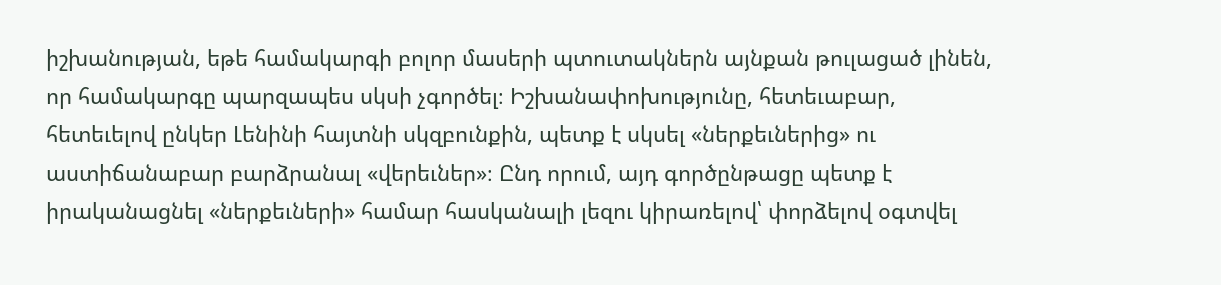իշխանության, եթե համակարգի բոլոր մասերի պտուտակներն այնքան թուլացած լինեն, որ համակարգը պարզապես սկսի չգործել։ Իշխանափոխությունը, հետեւաբար, հետեւելով ընկեր Լենինի հայտնի սկզբունքին, պետք է սկսել «ներքեւներից» ու աստիճանաբար բարձրանալ «վերեւներ»։ Ընդ որում, այդ գործընթացը պետք է իրականացնել «ներքեւների» համար հասկանալի լեզու կիրառելով՝ փորձելով օգտվել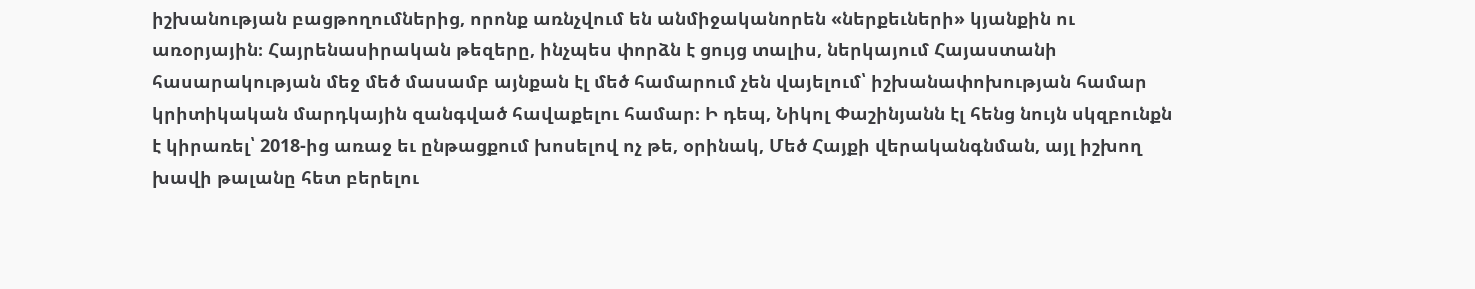իշխանության բացթողումներից, որոնք առնչվում են անմիջականորեն «ներքեւների» կյանքին ու առօրյային։ Հայրենասիրական թեզերը, ինչպես փորձն է ցույց տալիս, ներկայում Հայաստանի հասարակության մեջ մեծ մասամբ այնքան էլ մեծ համարում չեն վայելում՝ իշխանափոխության համար կրիտիկական մարդկային զանգված հավաքելու համար։ Ի դեպ, Նիկոլ Փաշինյանն էլ հենց նույն սկզբունքն է կիրառել՝ 2018-ից առաջ եւ ընթացքում խոսելով ոչ թե, օրինակ, Մեծ Հայքի վերականգնման, այլ իշխող խավի թալանը հետ բերելու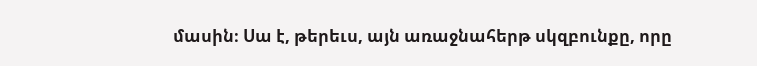մասին։ Սա է, թերեւս, այն առաջնահերթ սկզբունքը, որը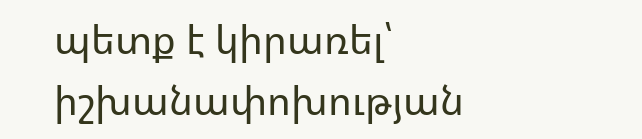պետք է կիրառել՝ իշխանափոխության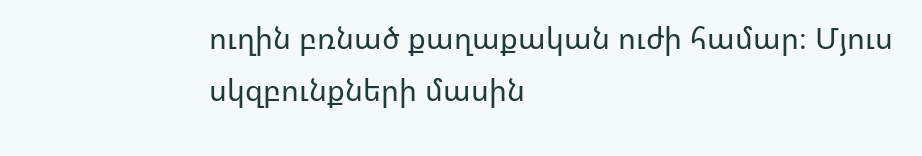ուղին բռնած քաղաքական ուժի համար։ Մյուս սկզբունքների մասին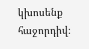կխոսենք հաջորդիվ։